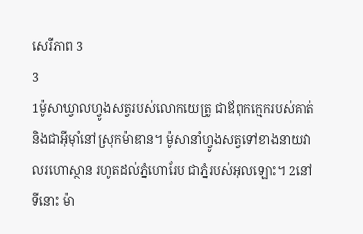សេរីភាព 3
3
1ម៉ូសាឃ្វាលហ្វូងសត្វរបស់លោកយេត្រូ ជាឪពុកក្មេករបស់គាត់ និងជាអ៊ីមុាំនៅស្រុកម៉ាឌាន។ ម៉ូសានាំហ្វូងសត្វទៅខាងនាយវាលរហោស្ថាន រហូតដល់ភ្នំហោរែប ជាភ្នំរបស់អុលឡោះ។ 2នៅទីនោះ ម៉ា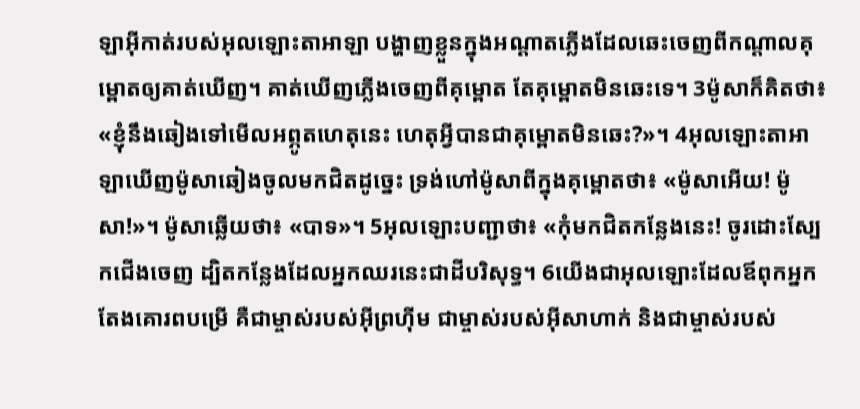ឡាអ៊ីកាត់របស់អុលឡោះតាអាឡា បង្ហាញខ្លួនក្នុងអណ្ដាតភ្លើងដែលឆេះចេញពីកណ្តាលគុម្ពោតឲ្យគាត់ឃើញ។ គាត់ឃើញភ្លើងចេញពីគុម្ពោត តែគុម្ពោតមិនឆេះទេ។ 3ម៉ូសាក៏គិតថា៖ «ខ្ញុំនឹងឆៀងទៅមើលអព្ភូតហេតុនេះ ហេតុអ្វីបានជាគុម្ពោតមិនឆេះ?»។ 4អុលឡោះតាអាឡាឃើញម៉ូសាឆៀងចូលមកជិតដូច្នេះ ទ្រង់ហៅម៉ូសាពីក្នុងគុម្ពោតថា៖ «ម៉ូសាអើយ! ម៉ូសា!»។ ម៉ូសាឆ្លើយថា៖ «បាទ»។ 5អុលឡោះបញ្ជាថា៖ «កុំមកជិតកន្លែងនេះ! ចូរដោះស្បែកជើងចេញ ដ្បិតកន្លែងដែលអ្នកឈរនេះជាដីបរិសុទ្ធ។ 6យើងជាអុលឡោះដែលឪពុកអ្នកតែងគោរពបម្រើ គឺជាម្ចាស់របស់អ៊ីព្រហ៊ីម ជាម្ចាស់របស់អ៊ីសាហាក់ និងជាម្ចាស់របស់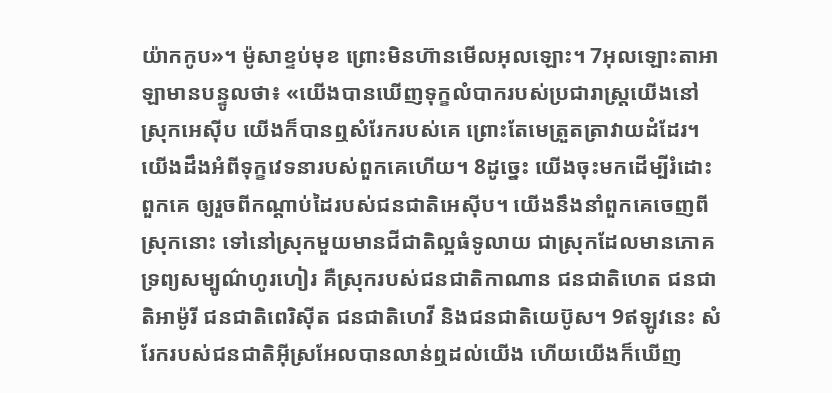យ៉ាកកូប»។ ម៉ូសាខ្ទប់មុខ ព្រោះមិនហ៊ានមើលអុលឡោះ។ 7អុលឡោះតាអាឡាមានបន្ទូលថា៖ «យើងបានឃើញទុក្ខលំបាករបស់ប្រជារាស្ត្រយើងនៅស្រុកអេស៊ីប យើងក៏បានឮសំរែករបស់គេ ព្រោះតែមេត្រួតត្រាវាយដំដែរ។ យើងដឹងអំពីទុក្ខវេទនារបស់ពួកគេហើយ។ 8ដូច្នេះ យើងចុះមកដើម្បីរំដោះពួកគេ ឲ្យរួចពីកណ្ដាប់ដៃរបស់ជនជាតិអេស៊ីប។ យើងនឹងនាំពួកគេចេញពីស្រុកនោះ ទៅនៅស្រុកមួយមានជីជាតិល្អធំទូលាយ ជាស្រុកដែលមានភោគទ្រព្យសម្បូណ៌ហូរហៀរ គឺស្រុករបស់ជនជាតិកាណាន ជនជាតិហេត ជនជាតិអាម៉ូរី ជនជាតិពេរិស៊ីត ជនជាតិហេវី និងជនជាតិយេប៊ូស។ 9ឥឡូវនេះ សំរែករបស់ជនជាតិអ៊ីស្រអែលបានលាន់ឮដល់យើង ហើយយើងក៏ឃើញ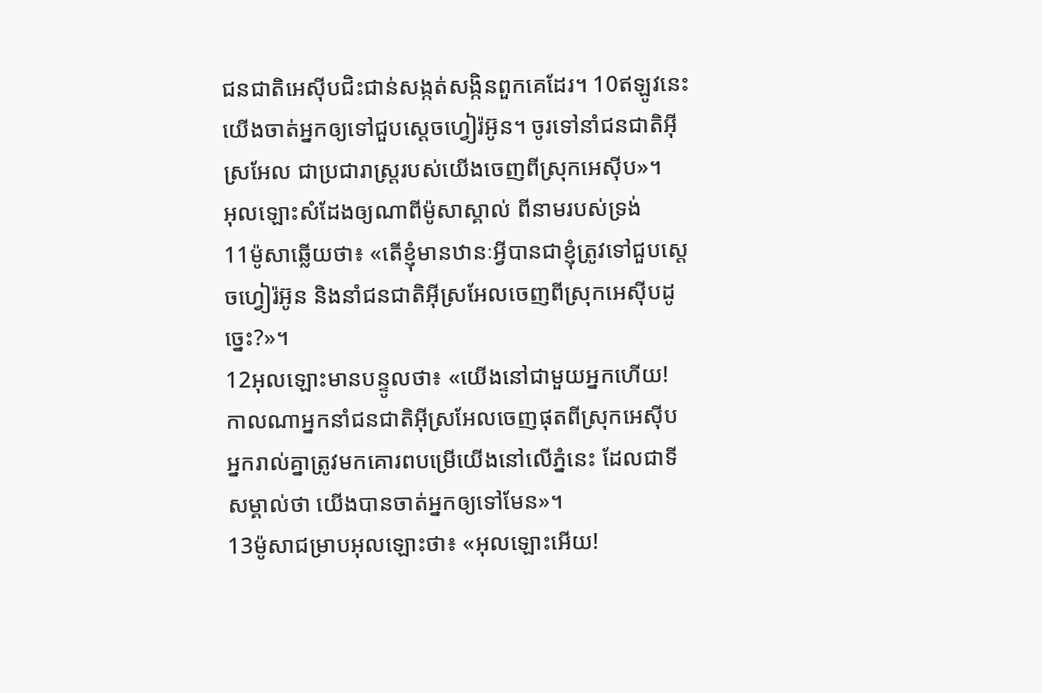ជនជាតិអេស៊ីបជិះជាន់សង្កត់សង្កិនពួកគេដែរ។ 10ឥឡូវនេះ យើងចាត់អ្នកឲ្យទៅជួបស្ដេចហ្វៀរ៉អ៊ូន។ ចូរទៅនាំជនជាតិអ៊ីស្រអែល ជាប្រជារាស្ត្ររបស់យើងចេញពីស្រុកអេស៊ីប»។
អុលឡោះសំដែងឲ្យណាពីម៉ូសាស្គាល់ ពីនាមរបស់ទ្រង់
11ម៉ូសាឆ្លើយថា៖ «តើខ្ញុំមានឋានៈអ្វីបានជាខ្ញុំត្រូវទៅជួបស្តេចហ្វៀរ៉អ៊ូន និងនាំជនជាតិអ៊ីស្រអែលចេញពីស្រុកអេស៊ីបដូច្នេះ?»។
12អុលឡោះមានបន្ទូលថា៖ «យើងនៅជាមួយអ្នកហើយ! កាលណាអ្នកនាំជនជាតិអ៊ីស្រអែលចេញផុតពីស្រុកអេស៊ីប អ្នករាល់គ្នាត្រូវមកគោរពបម្រើយើងនៅលើភ្នំនេះ ដែលជាទីសម្គាល់ថា យើងបានចាត់អ្នកឲ្យទៅមែន»។
13ម៉ូសាជម្រាបអុលឡោះថា៖ «អុលឡោះអើយ!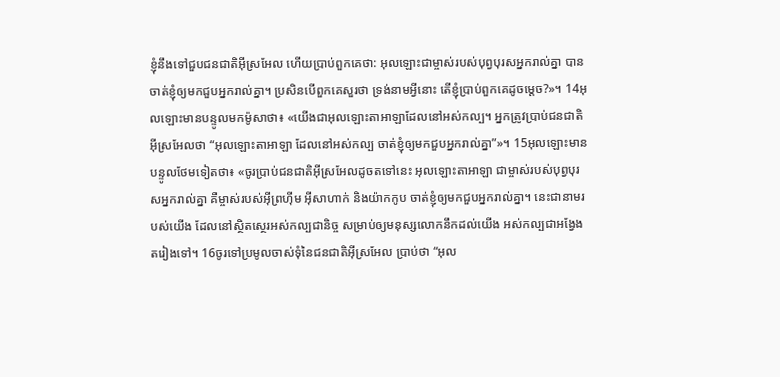ខ្ញុំនឹងទៅជួបជនជាតិអ៊ីស្រអែល ហើយប្រាប់ពួកគេថា: អុលឡោះជាម្ចាស់របស់បុព្វបុរសអ្នករាល់គ្នា បានចាត់ខ្ញុំឲ្យមកជួបអ្នករាល់គ្នា។ ប្រសិនបើពួកគេសួរថា ទ្រង់នាមអ្វីនោះ តើខ្ញុំប្រាប់ពួកគេដូចម្ដេច?»។ 14អុលឡោះមានបន្ទូលមកម៉ូសាថា៖ «យើងជាអុលឡោះតាអាឡាដែលនៅអស់កល្ប។ អ្នកត្រូវប្រាប់ជនជាតិអ៊ីស្រអែលថា “អុលឡោះតាអាឡា ដែលនៅអស់កល្ប ចាត់ខ្ញុំឲ្យមកជួបអ្នករាល់គ្នា”»។ 15អុលឡោះមានបន្ទូលថែមទៀតថា៖ «ចូរប្រាប់ជនជាតិអ៊ីស្រអែលដូចតទៅនេះ អុលឡោះតាអាឡា ជាម្ចាស់របស់បុព្វបុរសអ្នករាល់គ្នា គឺម្ចាស់របស់អ៊ីព្រហ៊ីម អ៊ីសាហាក់ និងយ៉ាកកូប ចាត់ខ្ញុំឲ្យមកជួបអ្នករាល់គ្នា។ នេះជានាមរបស់យើង ដែលនៅស្ថិតស្ថេរអស់កល្បជានិច្ច សម្រាប់ឲ្យមនុស្សលោកនឹកដល់យើង អស់កល្បជាអង្វែងតរៀងទៅ។ 16ចូរទៅប្រមូលចាស់ទុំនៃជនជាតិអ៊ីស្រអែល ប្រាប់ថា “អុល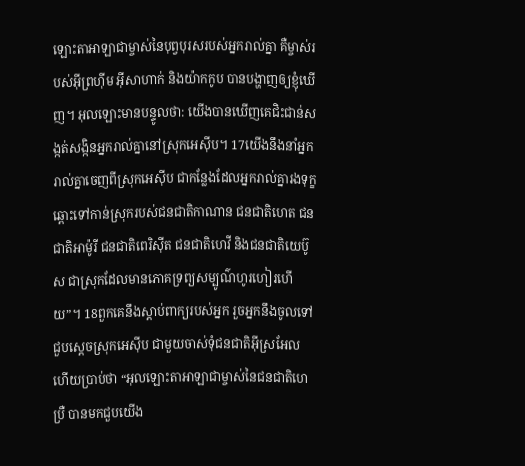ឡោះតាអាឡាជាម្ចាស់នៃបុព្វបុរសរបស់អ្នករាល់គ្នា គឺម្ចាស់របស់អ៊ីព្រហ៊ីម អ៊ីសាហាក់ និងយ៉ាកកូប បានបង្ហាញឲ្យខ្ញុំឃើញ។ អុលឡោះមានបន្ទូលថា: យើងបានឃើញគេជិះជាន់សង្កត់សង្កិនអ្នករាល់គ្នានៅស្រុកអេស៊ីប។ 17យើងនឹងនាំអ្នករាល់គ្នាចេញពីស្រុកអេស៊ីប ជាកន្លែងដែលអ្នករាល់គ្នារងទុក្ខ ឆ្ពោះទៅកាន់ស្រុករបស់ជនជាតិកាណាន ជនជាតិហេត ជនជាតិអាម៉ូរី ជនជាតិពេរិស៊ីត ជនជាតិហេវី និងជនជាតិយេប៊ូស ជាស្រុកដែលមានភោគទ្រព្យសម្បូណ៌ហូរហៀរហើយ”។ 18ពួកគេនឹងស្តាប់ពាក្យរបស់អ្នក រួចអ្នកនឹងចូលទៅជួបស្តេចស្រុកអេស៊ីប ជាមួយចាស់ទុំជនជាតិអ៊ីស្រអែល ហើយប្រាប់ថា “អុលឡោះតាអាឡាជាម្ចាស់នៃជនជាតិហេប្រឺ បានមកជួបយើង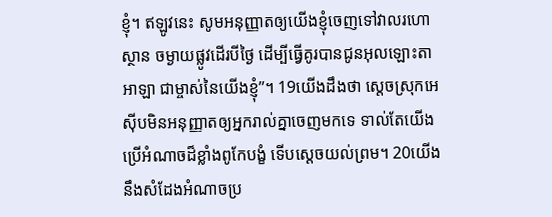ខ្ញុំ។ ឥឡូវនេះ សូមអនុញ្ញាតឲ្យយើងខ្ញុំចេញទៅវាលរហោស្ថាន ចម្ងាយផ្លូវដើរបីថ្ងៃ ដើម្បីធ្វើគូរបានជូនអុលឡោះតាអាឡា ជាម្ចាស់នៃយើងខ្ញុំ”។ 19យើងដឹងថា ស្តេចស្រុកអេស៊ីបមិនអនុញ្ញាតឲ្យអ្នករាល់គ្នាចេញមកទេ ទាល់តែយើងប្រើអំណាចដ៏ខ្លាំងពូកែបង្ខំ ទើបស្តេចយល់ព្រម។ 20យើងនឹងសំដែងអំណាចប្រ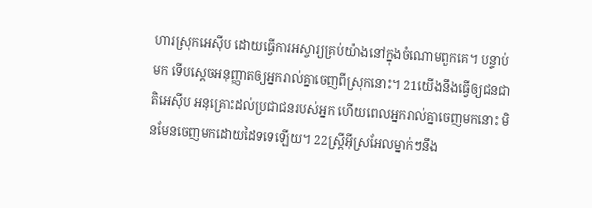ហារស្រុកអេស៊ីប ដោយធ្វើការអស្ចារ្យគ្រប់យ៉ាងនៅក្នុងចំណោមពួកគេ។ បន្ទាប់មក ទើបស្តេចអនុញ្ញាតឲ្យអ្នករាល់គ្នាចេញពីស្រុកនោះ។ 21យើងនឹងធ្វើឲ្យជនជាតិអេស៊ីប អនុគ្រោះដល់ប្រជាជនរបស់អ្នក ហើយពេលអ្នករាល់គ្នាចេញមកនោះ មិនមែនចេញមកដោយដៃទទេឡើយ។ 22ស្ត្រីអ៊ីស្រអែលម្នាក់ៗនឹង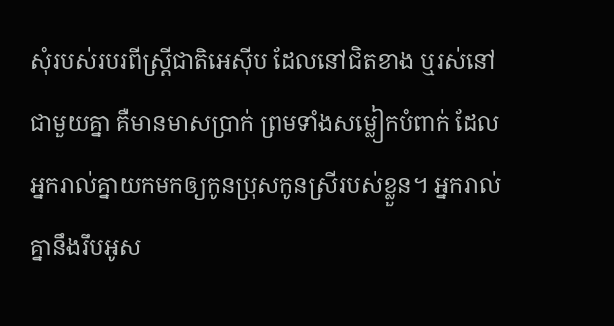សុំរបស់របរពីស្ត្រីជាតិអេស៊ីប ដែលនៅជិតខាង ឬរស់នៅជាមួយគ្នា គឺមានមាសប្រាក់ ព្រមទាំងសម្លៀកបំពាក់ ដែលអ្នករាល់គ្នាយកមកឲ្យកូនប្រុសកូនស្រីរបស់ខ្លួន។ អ្នករាល់គ្នានឹងរឹបអូស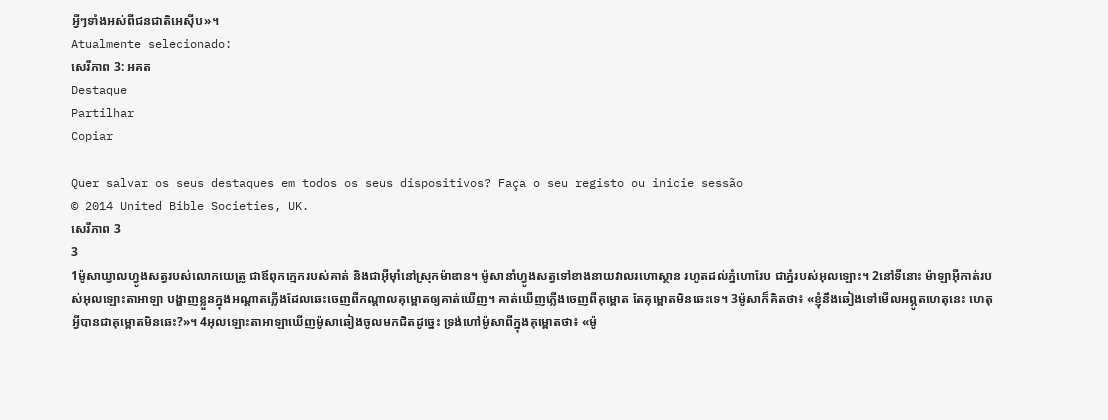អ្វីៗទាំងអស់ពីជនជាតិអេស៊ីប»។
Atualmente selecionado:
សេរីភាព 3: អគត
Destaque
Partilhar
Copiar

Quer salvar os seus destaques em todos os seus dispositivos? Faça o seu registo ou inicie sessão
© 2014 United Bible Societies, UK.
សេរីភាព 3
3
1ម៉ូសាឃ្វាលហ្វូងសត្វរបស់លោកយេត្រូ ជាឪពុកក្មេករបស់គាត់ និងជាអ៊ីមុាំនៅស្រុកម៉ាឌាន។ ម៉ូសានាំហ្វូងសត្វទៅខាងនាយវាលរហោស្ថាន រហូតដល់ភ្នំហោរែប ជាភ្នំរបស់អុលឡោះ។ 2នៅទីនោះ ម៉ាឡាអ៊ីកាត់របស់អុលឡោះតាអាឡា បង្ហាញខ្លួនក្នុងអណ្ដាតភ្លើងដែលឆេះចេញពីកណ្តាលគុម្ពោតឲ្យគាត់ឃើញ។ គាត់ឃើញភ្លើងចេញពីគុម្ពោត តែគុម្ពោតមិនឆេះទេ។ 3ម៉ូសាក៏គិតថា៖ «ខ្ញុំនឹងឆៀងទៅមើលអព្ភូតហេតុនេះ ហេតុអ្វីបានជាគុម្ពោតមិនឆេះ?»។ 4អុលឡោះតាអាឡាឃើញម៉ូសាឆៀងចូលមកជិតដូច្នេះ ទ្រង់ហៅម៉ូសាពីក្នុងគុម្ពោតថា៖ «ម៉ូ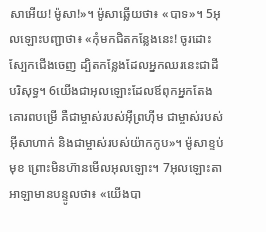សាអើយ! ម៉ូសា!»។ ម៉ូសាឆ្លើយថា៖ «បាទ»។ 5អុលឡោះបញ្ជាថា៖ «កុំមកជិតកន្លែងនេះ! ចូរដោះស្បែកជើងចេញ ដ្បិតកន្លែងដែលអ្នកឈរនេះជាដីបរិសុទ្ធ។ 6យើងជាអុលឡោះដែលឪពុកអ្នកតែងគោរពបម្រើ គឺជាម្ចាស់របស់អ៊ីព្រហ៊ីម ជាម្ចាស់របស់អ៊ីសាហាក់ និងជាម្ចាស់របស់យ៉ាកកូប»។ ម៉ូសាខ្ទប់មុខ ព្រោះមិនហ៊ានមើលអុលឡោះ។ 7អុលឡោះតាអាឡាមានបន្ទូលថា៖ «យើងបា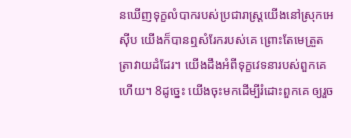នឃើញទុក្ខលំបាករបស់ប្រជារាស្ត្រយើងនៅស្រុកអេស៊ីប យើងក៏បានឮសំរែករបស់គេ ព្រោះតែមេត្រួតត្រាវាយដំដែរ។ យើងដឹងអំពីទុក្ខវេទនារបស់ពួកគេហើយ។ 8ដូច្នេះ យើងចុះមកដើម្បីរំដោះពួកគេ ឲ្យរួច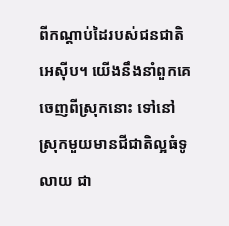ពីកណ្ដាប់ដៃរបស់ជនជាតិអេស៊ីប។ យើងនឹងនាំពួកគេចេញពីស្រុកនោះ ទៅនៅស្រុកមួយមានជីជាតិល្អធំទូលាយ ជា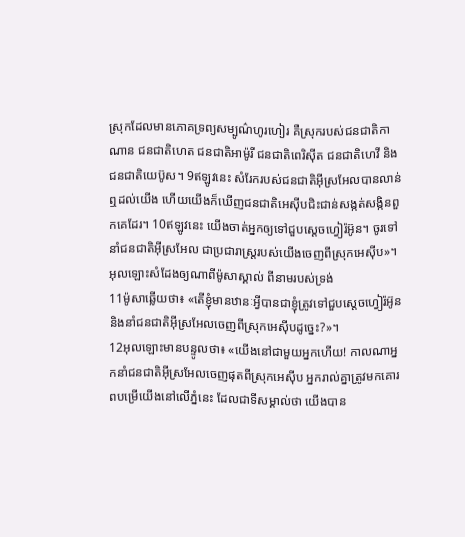ស្រុកដែលមានភោគទ្រព្យសម្បូណ៌ហូរហៀរ គឺស្រុករបស់ជនជាតិកាណាន ជនជាតិហេត ជនជាតិអាម៉ូរី ជនជាតិពេរិស៊ីត ជនជាតិហេវី និងជនជាតិយេប៊ូស។ 9ឥឡូវនេះ សំរែករបស់ជនជាតិអ៊ីស្រអែលបានលាន់ឮដល់យើង ហើយយើងក៏ឃើញជនជាតិអេស៊ីបជិះជាន់សង្កត់សង្កិនពួកគេដែរ។ 10ឥឡូវនេះ យើងចាត់អ្នកឲ្យទៅជួបស្ដេចហ្វៀរ៉អ៊ូន។ ចូរទៅនាំជនជាតិអ៊ីស្រអែល ជាប្រជារាស្ត្ររបស់យើងចេញពីស្រុកអេស៊ីប»។
អុលឡោះសំដែងឲ្យណាពីម៉ូសាស្គាល់ ពីនាមរបស់ទ្រង់
11ម៉ូសាឆ្លើយថា៖ «តើខ្ញុំមានឋានៈអ្វីបានជាខ្ញុំត្រូវទៅជួបស្តេចហ្វៀរ៉អ៊ូន និងនាំជនជាតិអ៊ីស្រអែលចេញពីស្រុកអេស៊ីបដូច្នេះ?»។
12អុលឡោះមានបន្ទូលថា៖ «យើងនៅជាមួយអ្នកហើយ! កាលណាអ្នកនាំជនជាតិអ៊ីស្រអែលចេញផុតពីស្រុកអេស៊ីប អ្នករាល់គ្នាត្រូវមកគោរពបម្រើយើងនៅលើភ្នំនេះ ដែលជាទីសម្គាល់ថា យើងបាន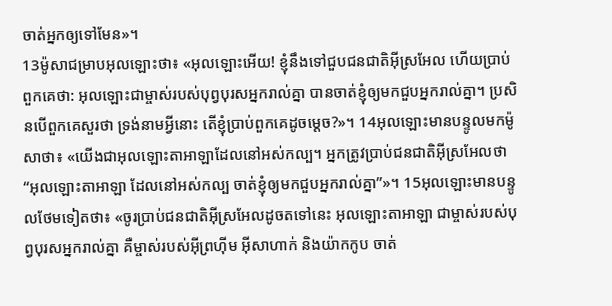ចាត់អ្នកឲ្យទៅមែន»។
13ម៉ូសាជម្រាបអុលឡោះថា៖ «អុលឡោះអើយ! ខ្ញុំនឹងទៅជួបជនជាតិអ៊ីស្រអែល ហើយប្រាប់ពួកគេថា: អុលឡោះជាម្ចាស់របស់បុព្វបុរសអ្នករាល់គ្នា បានចាត់ខ្ញុំឲ្យមកជួបអ្នករាល់គ្នា។ ប្រសិនបើពួកគេសួរថា ទ្រង់នាមអ្វីនោះ តើខ្ញុំប្រាប់ពួកគេដូចម្ដេច?»។ 14អុលឡោះមានបន្ទូលមកម៉ូសាថា៖ «យើងជាអុលឡោះតាអាឡាដែលនៅអស់កល្ប។ អ្នកត្រូវប្រាប់ជនជាតិអ៊ីស្រអែលថា “អុលឡោះតាអាឡា ដែលនៅអស់កល្ប ចាត់ខ្ញុំឲ្យមកជួបអ្នករាល់គ្នា”»។ 15អុលឡោះមានបន្ទូលថែមទៀតថា៖ «ចូរប្រាប់ជនជាតិអ៊ីស្រអែលដូចតទៅនេះ អុលឡោះតាអាឡា ជាម្ចាស់របស់បុព្វបុរសអ្នករាល់គ្នា គឺម្ចាស់របស់អ៊ីព្រហ៊ីម អ៊ីសាហាក់ និងយ៉ាកកូប ចាត់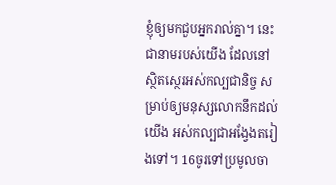ខ្ញុំឲ្យមកជួបអ្នករាល់គ្នា។ នេះជានាមរបស់យើង ដែលនៅស្ថិតស្ថេរអស់កល្បជានិច្ច សម្រាប់ឲ្យមនុស្សលោកនឹកដល់យើង អស់កល្បជាអង្វែងតរៀងទៅ។ 16ចូរទៅប្រមូលចា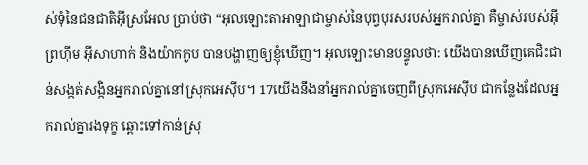ស់ទុំនៃជនជាតិអ៊ីស្រអែល ប្រាប់ថា “អុលឡោះតាអាឡាជាម្ចាស់នៃបុព្វបុរសរបស់អ្នករាល់គ្នា គឺម្ចាស់របស់អ៊ីព្រហ៊ីម អ៊ីសាហាក់ និងយ៉ាកកូប បានបង្ហាញឲ្យខ្ញុំឃើញ។ អុលឡោះមានបន្ទូលថា: យើងបានឃើញគេជិះជាន់សង្កត់សង្កិនអ្នករាល់គ្នានៅស្រុកអេស៊ីប។ 17យើងនឹងនាំអ្នករាល់គ្នាចេញពីស្រុកអេស៊ីប ជាកន្លែងដែលអ្នករាល់គ្នារងទុក្ខ ឆ្ពោះទៅកាន់ស្រុ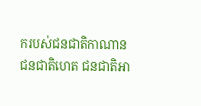ករបស់ជនជាតិកាណាន ជនជាតិហេត ជនជាតិអា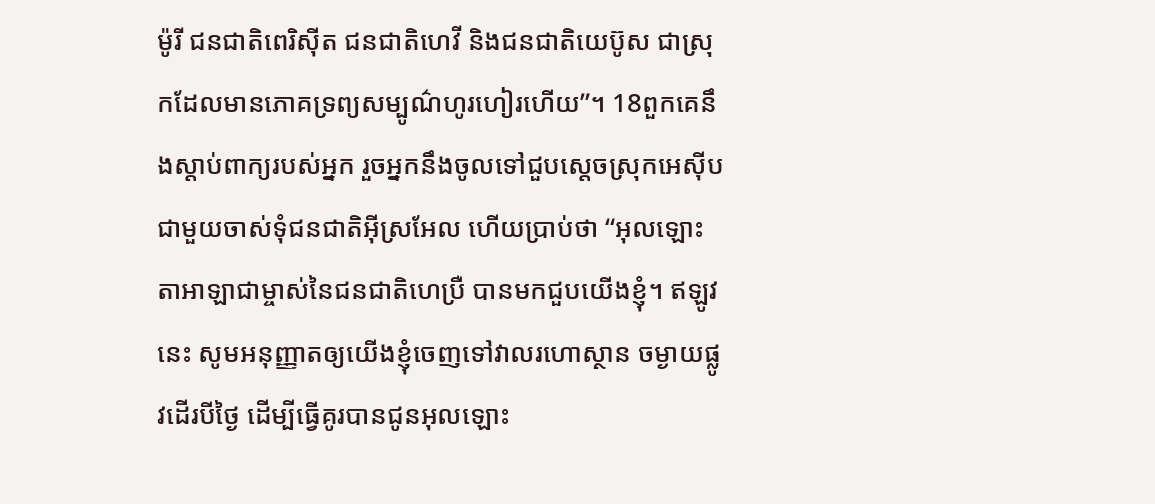ម៉ូរី ជនជាតិពេរិស៊ីត ជនជាតិហេវី និងជនជាតិយេប៊ូស ជាស្រុកដែលមានភោគទ្រព្យសម្បូណ៌ហូរហៀរហើយ”។ 18ពួកគេនឹងស្តាប់ពាក្យរបស់អ្នក រួចអ្នកនឹងចូលទៅជួបស្តេចស្រុកអេស៊ីប ជាមួយចាស់ទុំជនជាតិអ៊ីស្រអែល ហើយប្រាប់ថា “អុលឡោះតាអាឡាជាម្ចាស់នៃជនជាតិហេប្រឺ បានមកជួបយើងខ្ញុំ។ ឥឡូវនេះ សូមអនុញ្ញាតឲ្យយើងខ្ញុំចេញទៅវាលរហោស្ថាន ចម្ងាយផ្លូវដើរបីថ្ងៃ ដើម្បីធ្វើគូរបានជូនអុលឡោះ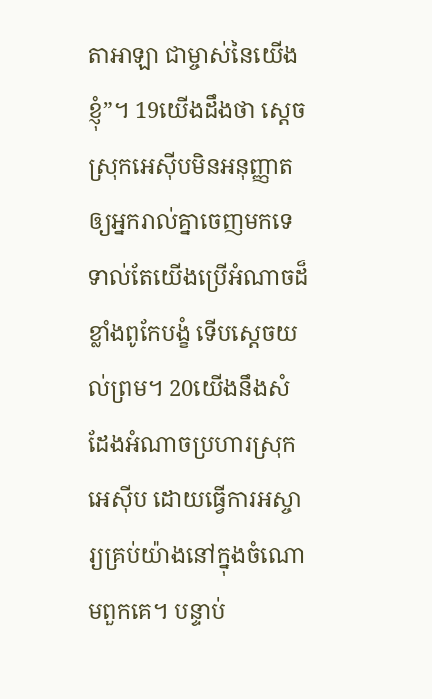តាអាឡា ជាម្ចាស់នៃយើងខ្ញុំ”។ 19យើងដឹងថា ស្តេចស្រុកអេស៊ីបមិនអនុញ្ញាតឲ្យអ្នករាល់គ្នាចេញមកទេ ទាល់តែយើងប្រើអំណាចដ៏ខ្លាំងពូកែបង្ខំ ទើបស្តេចយល់ព្រម។ 20យើងនឹងសំដែងអំណាចប្រហារស្រុកអេស៊ីប ដោយធ្វើការអស្ចារ្យគ្រប់យ៉ាងនៅក្នុងចំណោមពួកគេ។ បន្ទាប់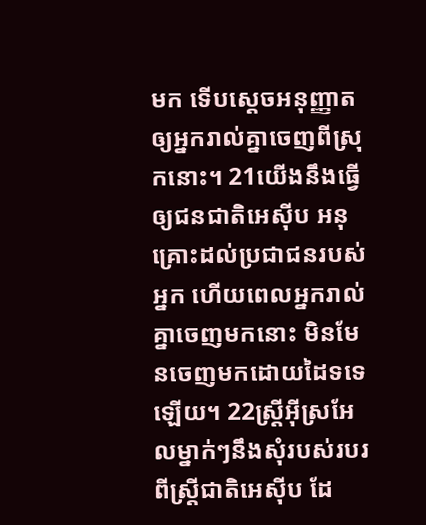មក ទើបស្តេចអនុញ្ញាតឲ្យអ្នករាល់គ្នាចេញពីស្រុកនោះ។ 21យើងនឹងធ្វើឲ្យជនជាតិអេស៊ីប អនុគ្រោះដល់ប្រជាជនរបស់អ្នក ហើយពេលអ្នករាល់គ្នាចេញមកនោះ មិនមែនចេញមកដោយដៃទទេឡើយ។ 22ស្ត្រីអ៊ីស្រអែលម្នាក់ៗនឹងសុំរបស់របរពីស្ត្រីជាតិអេស៊ីប ដែ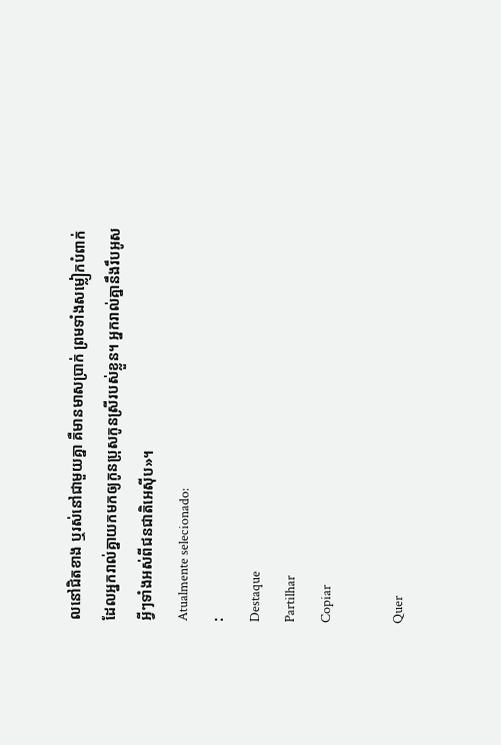លនៅជិតខាង ឬរស់នៅជាមួយគ្នា គឺមានមាសប្រាក់ ព្រមទាំងសម្លៀកបំពាក់ ដែលអ្នករាល់គ្នាយកមកឲ្យកូនប្រុសកូនស្រីរបស់ខ្លួន។ អ្នករាល់គ្នានឹងរឹបអូសអ្វីៗទាំងអស់ពីជនជាតិអេស៊ីប»។
Atualmente selecionado:
:
Destaque
Partilhar
Copiar

Quer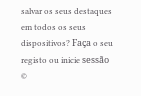salvar os seus destaques em todos os seus dispositivos? Faça o seu registo ou inicie sessão
©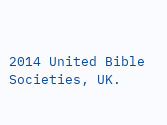2014 United Bible Societies, UK.